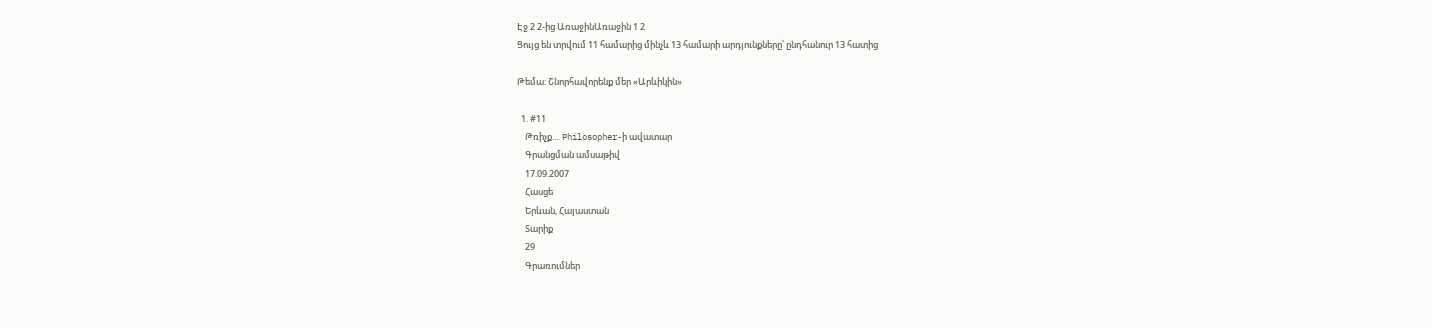Էջ 2 2-ից ԱռաջինԱռաջին 1 2
Ցույց են տրվում 11 համարից մինչև 13 համարի արդյունքները՝ ընդհանուր 13 հատից

Թեմա: Շնորհավորենք մեր «Արևիկին»

  1. #11
    Թռիչք.... Philosopher-ի ավատար
    Գրանցման ամսաթիվ
    17.09.2007
    Հասցե
    Երևան, Հայաստան
    Տարիք
    29
    Գրառումներ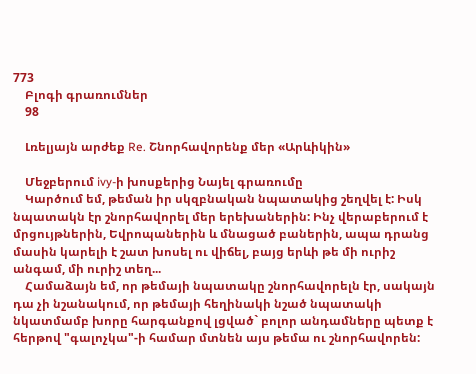773
    Բլոգի գրառումներ
    98

    Լռելյայն արժեք Re. Շնորհավորենք մեր «Արևիկին»

    Մեջբերում ivy-ի խոսքերից Նայել գրառումը
    Կարծում եմ, թեման իր սկզբնական նպատակից շեղվել է: Իսկ նպատակն էր շնորհավորել մեր երեխաներին: Ինչ վերաբերում է մրցույթներին, Եվրոպաներին և մնացած բաներին, ապա դրանց մասին կարելի է շատ խոսել ու վիճել, բայց երևի թե մի ուրիշ անգամ, մի ուրիշ տեղ...
    Համաձայն եմ, որ թեմայի նպատակը շնորհավորելն էր, սակայն դա չի նշանակում, որ թեմայի հեղինակի նշած նպատակի նկատմամբ խորը հարգանքով լցված` բոլոր անդամները պետք է հերթով "գալոչկա"-ի համար մտնեն այս թեմա ու շնորհավորեն: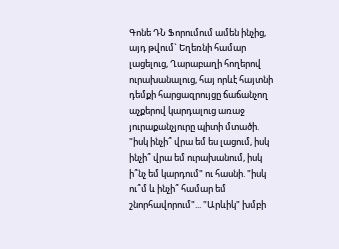Գոնե ԴՆ Ֆորումում ամեն ինչից, այդ թվում` Եղեռնի համար լացելուց, Ղարաբաղի հողերով ուրախանալուց, հայ որևէ հայտնի դեմքի հարցազրույցը ճաճանչող աչքերով կարդալուց առաջ յուրաքանչյուրը պիտի մտածի. "իսկ ինչի՞ վրա եմ ես լացում, իսկ ինչի՞ վրա եմ ուրախանում, իսկ ի՞նչ եմ կարդում" ու հասնի. "իսկ ու՞մ և ինչի՞ համար եմ շնորհավորում"... "Արևիկ" խմբի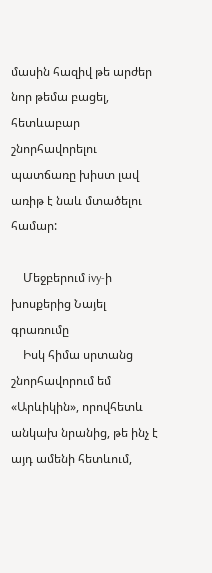մասին հազիվ թե արժեր նոր թեմա բացել, հետևաբար շնորհավորելու պատճառը խիստ լավ առիթ է նաև մտածելու համար:

    Մեջբերում ivy-ի խոսքերից Նայել գրառումը
    Իսկ հիմա սրտանց շնորհավորում եմ «Արևիկին», որովհետև անկախ նրանից, թե ինչ է այդ ամենի հետևում,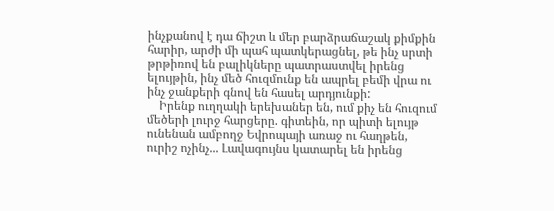ինչքանով է դա ճիշտ և մեր բարձրաճաշակ քիմքին հարիր, արժի մի պահ պատկերացնել, թե ինչ սրտի թրթիռով են բալիկները պատրաստվել իրենց ելույթին, ինչ մեծ հուզմունք են ապրել բեմի վրա ու ինչ ջանքերի գնով են հասել արդյունքի:
    Իրենք ուղղակի երեխաներ են, ում քիչ են հուզում մեծերի լուրջ հարցերը. գիտեին, որ պիտի ելույթ ունենան ամբողջ Եվրոպայի առաջ ու հաղթեն, ուրիշ ոչինչ... Լավագույնս կատարել են իրենց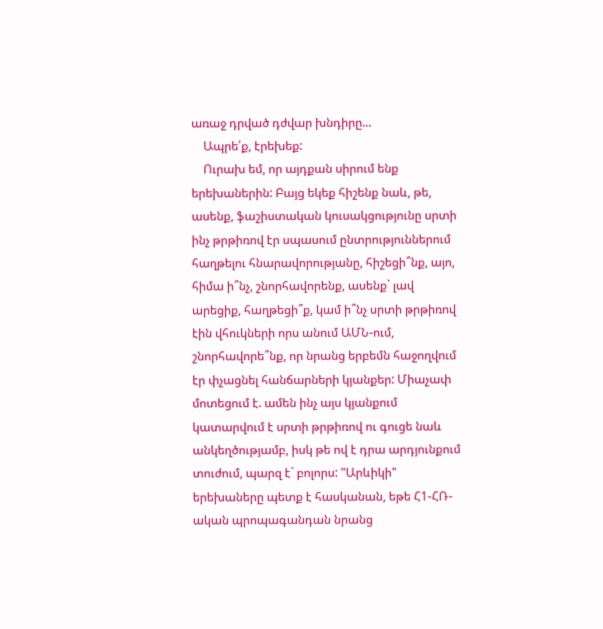առաջ դրված դժվար խնդիրը...
    Ապրե՛ք, էրեխեք:
    Ուրախ եմ, որ այդքան սիրում ենք երեխաներին: Բայց եկեք հիշենք նաև, թե, ասենք, ֆաշիստական կուսակցությունը սրտի ինչ թրթիռով էր սպասում ընտրություններում հաղթելու հնարավորությանը, հիշեցի՞նք, այո, հիմա ի՞նչ, շնորհավորենք, ասենք` լավ արեցիք, հաղթեցի՞ք, կամ ի՞նչ սրտի թրթիռով էին վհուկների որս անում ԱՄՆ-ում, շնորհավորե՞նք, որ նրանց երբեմն հաջողվում էր փչացնել հանճարների կյանքեր: Միաչափ մոտեցում է. ամեն ինչ այս կյանքում կատարվում է սրտի թրթիռով ու գուցե նաև անկեղծությամբ, իսկ թե ով է դրա արդյունքում տուժում, պարզ է` բոլորս: "Արևիկի" երեխաները պետք է հասկանան, եթե Հ1-ՀՌ-ական պրոպագանդան նրանց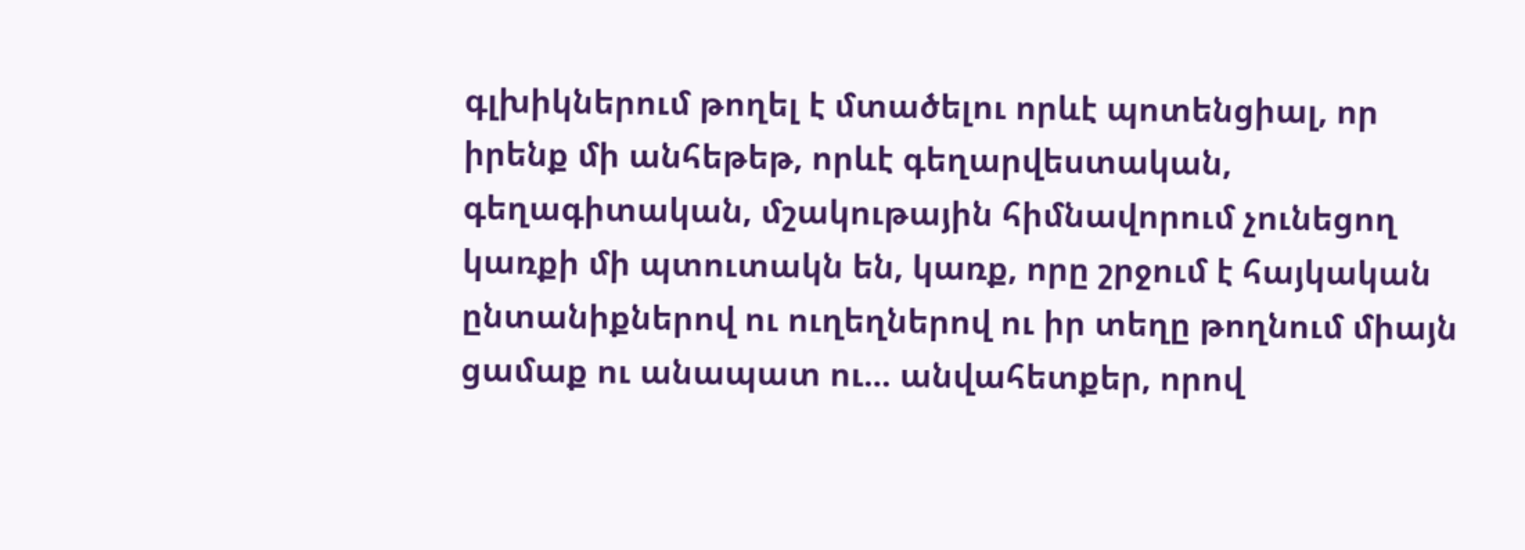գլխիկներում թողել է մտածելու որևէ պոտենցիալ, որ իրենք մի անհեթեթ, որևէ գեղարվեստական, գեղագիտական, մշակութային հիմնավորում չունեցող կառքի մի պտուտակն են, կառք, որը շրջում է հայկական ընտանիքներով ու ուղեղներով ու իր տեղը թողնում միայն ցամաք ու անապատ ու... անվահետքեր, որով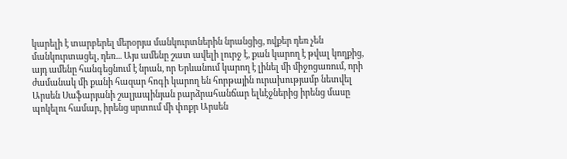կարելի է տարբերել մերօրյա մանկուրտներին նրանցից, ովքեր դեռ չեն մանկուրտացել, դեռ... Այս ամենը շատ ավելի լուրջ է, քան կարող է թվալ կողքից, այդ ամենը հանգեցնում է նրան, որ Երևանում կարող է լինել մի միջոցառում, որի ժամանակ մի քանի հազար հոգի կարող են հորթային ուրախությամբ նետվել Արսեն Սաֆարյանի շալյապինյան բարձրահանճար ելևէջներից իրենց մասը պոկելու համար, իրենց սրտում մի փոքր Արսեն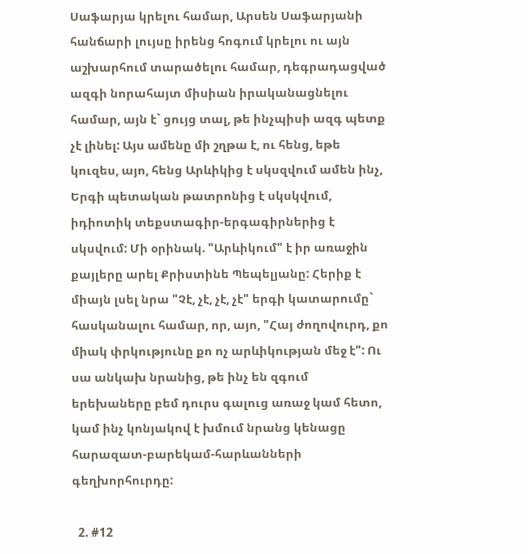Սաֆարյա կրելու համար, Արսեն Սաֆարյանի հանճարի լույսը իրենց հոգում կրելու ու այն աշխարհում տարածելու համար, դեգրադացված ազգի նորահայտ միսիան իրականացնելու համար, այն է` ցույց տալ, թե ինչպիսի ազգ պետք չէ լինել: Այս ամենը մի շղթա է, ու հենց, եթե կուզես, այո, հենց Արևիկից է սկսզվում ամեն ինչ, Երգի պետական թատրոնից է սկսկվում, իդիոտիկ տեքստագիր-երգագիրներից է սկսվում: Մի օրինակ. "Արևիկում" է իր առաջին քայլերը արել Քրիստինե Պեպելյանը: Հերիք է միայն լսել նրա "Չէ, չէ, չէ, չէ" երգի կատարումը` հասկանալու համար, որ, այո, "Հայ ժողովուրդ, քո միակ փրկությունը քո ոչ արևիկության մեջ է": Ու սա անկախ նրանից, թե ինչ են զգում երեխաները բեմ դուրս գալուց առաջ կամ հետո, կամ ինչ կոնյակով է խմում նրանց կենացը հարազատ-բարեկամ-հարևանների գեղխորհուրդը:

  2. #12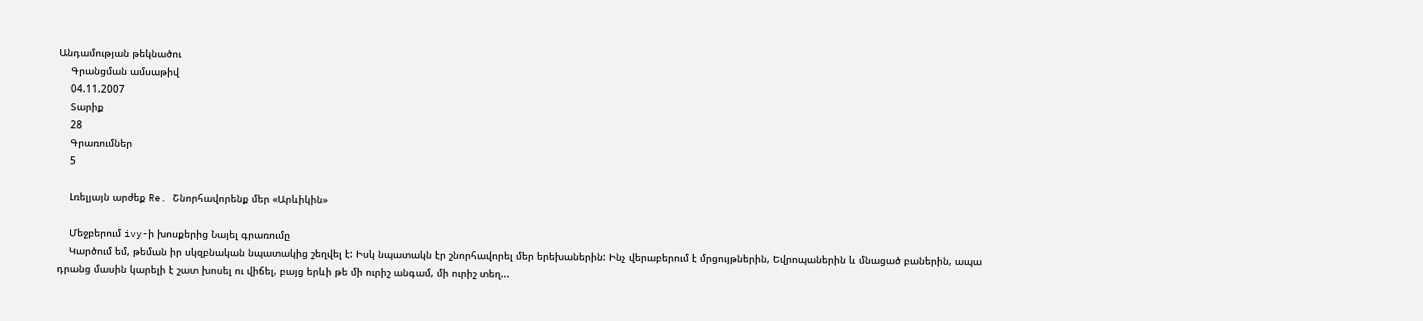Անդամության թեկնածու
    Գրանցման ամսաթիվ
    04.11.2007
    Տարիք
    28
    Գրառումներ
    5

    Լռելյայն արժեք Re. Շնորհավորենք մեր «Արևիկին»

    Մեջբերում ivy-ի խոսքերից Նայել գրառումը
    Կարծում եմ, թեման իր սկզբնական նպատակից շեղվել է: Իսկ նպատակն էր շնորհավորել մեր երեխաներին: Ինչ վերաբերում է մրցույթներին, Եվրոպաներին և մնացած բաներին, ապա դրանց մասին կարելի է շատ խոսել ու վիճել, բայց երևի թե մի ուրիշ անգամ, մի ուրիշ տեղ...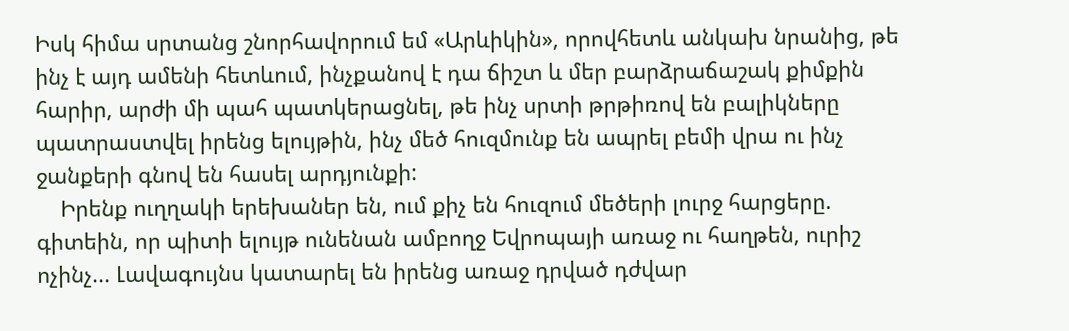Իսկ հիմա սրտանց շնորհավորում եմ «Արևիկին», որովհետև անկախ նրանից, թե ինչ է այդ ամենի հետևում, ինչքանով է դա ճիշտ և մեր բարձրաճաշակ քիմքին հարիր, արժի մի պահ պատկերացնել, թե ինչ սրտի թրթիռով են բալիկները պատրաստվել իրենց ելույթին, ինչ մեծ հուզմունք են ապրել բեմի վրա ու ինչ ջանքերի գնով են հասել արդյունքի:
    Իրենք ուղղակի երեխաներ են, ում քիչ են հուզում մեծերի լուրջ հարցերը. գիտեին, որ պիտի ելույթ ունենան ամբողջ Եվրոպայի առաջ ու հաղթեն, ուրիշ ոչինչ... Լավագույնս կատարել են իրենց առաջ դրված դժվար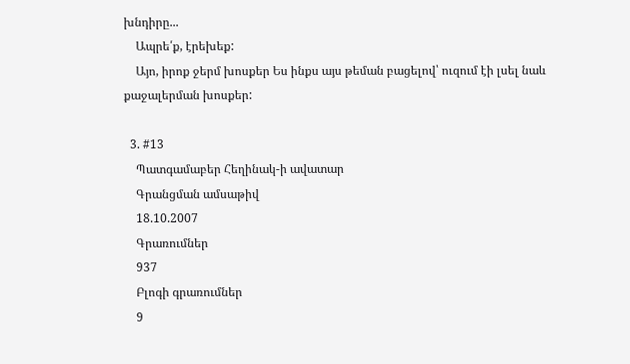խնդիրը...
    Ապրե՛ք, էրեխեք:
    Այո, իրոք ջերմ խոսքեր Ես ինքս այս թեման բացելով՝ ուզում էի լսել նաև քաջալերման խոսքեր:

  3. #13
    Պատգամաբեր Հեղինակ-ի ավատար
    Գրանցման ամսաթիվ
    18.10.2007
    Գրառումներ
    937
    Բլոգի գրառումներ
    9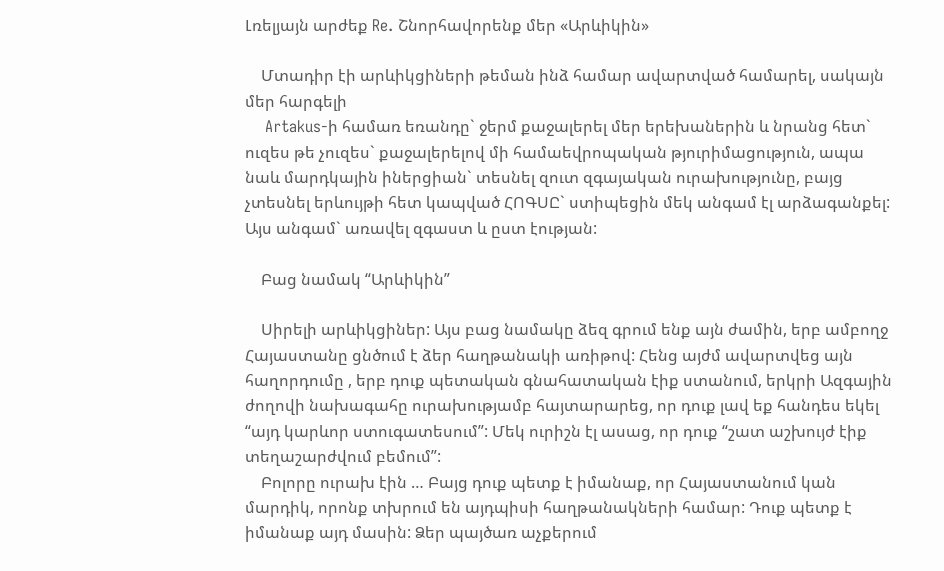Լռելյայն արժեք Re. Շնորհավորենք մեր «Արևիկին»

    Մտադիր էի արևիկցիների թեման ինձ համար ավարտված համարել, սակայն մեր հարգելի
    Artakus-ի համառ եռանդը` ջերմ քաջալերել մեր երեխաներին և նրանց հետ` ուզես թե չուզես` քաջալերելով մի համաեվրոպական թյուրիմացություն, ապա նաև մարդկային իներցիան` տեսնել զուտ զգայական ուրախությունը, բայց չտեսնել երևույթի հետ կապված ՀՈԳՍԸ` ստիպեցին մեկ անգամ էլ արձագանքել: Այս անգամ` առավել զգաստ և ըստ էության:

    Բաց նամակ “Արևիկին”

    Սիրելի արևիկցիներ: Այս բաց նամակը ձեզ գրում ենք այն ժամին, երբ ամբողջ Հայաստանը ցնծում է ձեր հաղթանակի առիթով: Հենց այժմ ավարտվեց այն հաղորդումը , երբ դուք պետական գնահատական էիք ստանում, երկրի Ազգային ժողովի նախագահը ուրախությամբ հայտարարեց, որ դուք լավ եք հանդես եկել “այդ կարևոր ստուգատեսում”: Մեկ ուրիշն էլ ասաց, որ դուք “շատ աշխույժ էիք տեղաշարժվում բեմում”:
    Բոլորը ուրախ էին … Բայց դուք պետք է իմանաք, որ Հայաստանում կան մարդիկ, որոնք տխրում են այդպիսի հաղթանակների համար: Դուք պետք է իմանաք այդ մասին: Ձեր պայծառ աչքերում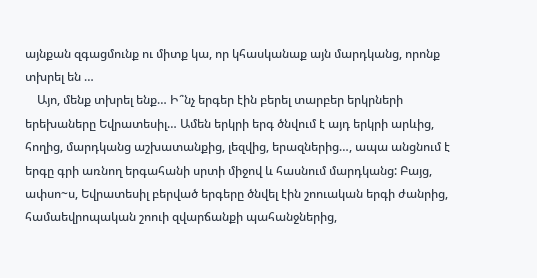այնքան զգացմունք ու միտք կա, որ կհասկանաք այն մարդկանց, որոնք տխրել են …
    Այո, մենք տխրել ենք… Ի՞նչ երգեր էին բերել տարբեր երկրների երեխաները Եվրատեսիլ… Ամեն երկրի երգ ծնվում է այդ երկրի արևից, հողից, մարդկանց աշխատանքից, լեզվից, երազներից…, ապա անցնում է երգը գրի առնող երգահանի սրտի միջով և հասնում մարդկանց: Բայց, ափսո~ս, Եվրատեսիլ բերված երգերը ծնվել էին շոուական երգի ժանրից, համաեվրոպական շոուի զվարճանքի պահանջներից,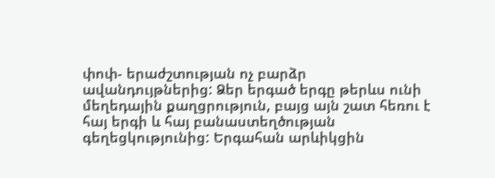փոփ- երաժշտության ոչ բարձր ավանդույթներից: Ձեր երգած երգը թերևս ունի մեղեդային քաղցրություն, բայց այն շատ հեռու է հայ երգի և հայ բանաստեղծության գեղեցկությունից: Երգահան արևիկցին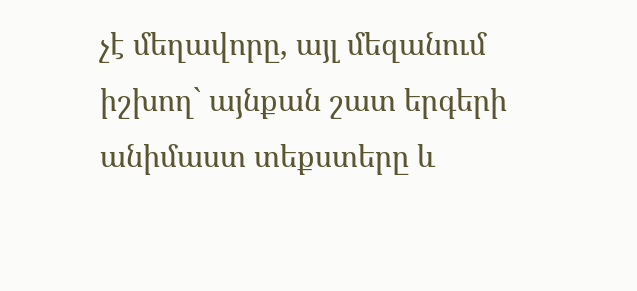չէ մեղավորը, այլ մեզանում իշխող` այնքան շատ երգերի անիմաստ տեքստերը և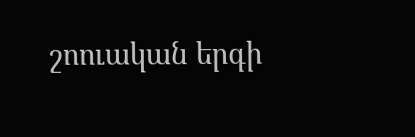շոուական երգի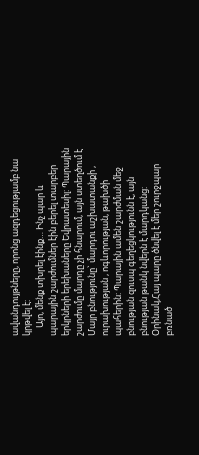ավանդույթները, որոնց ազդեցությամբ նա կրթվել է:
    Այո, մենք տխրել էինք… Ինչ պար և պարային շարժումներ էին բերել տարբեր երկրների երեխաները Եվրատեսիլ: Պարային շարժումը մարդը չի հնարում, այն ստեղծում է Մայր բնությունը` մարդու աշխատանքի , ուրախության , ոգևորության, թախծի պահերին: Պարային ամեն շարժման մեջ բնության զուսպ գեղեցկությունն է, այն բնության թանկ նվերն է մարդկանց: Օրինակ,Հայ պարը ծնվել է մեր շուրջպար բռնած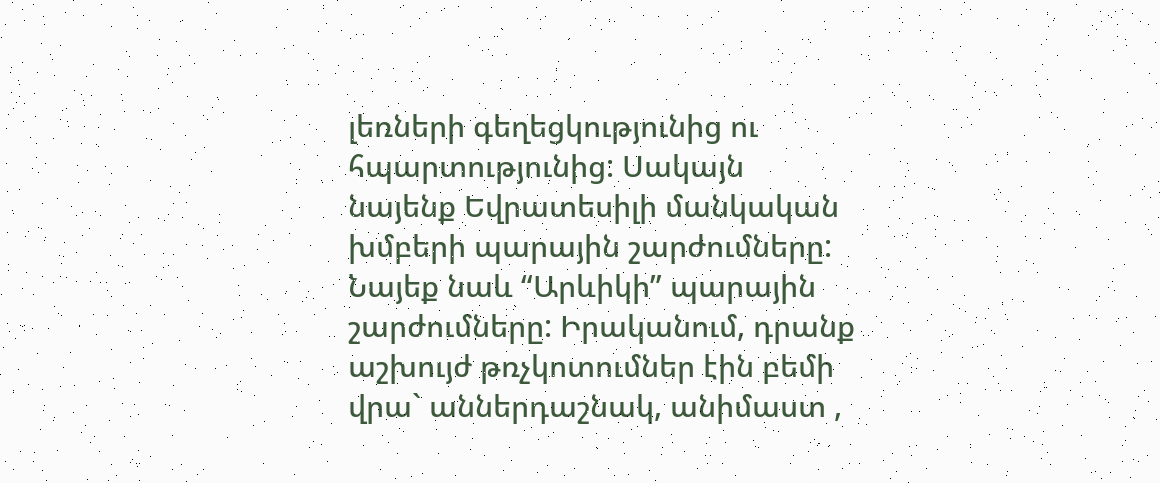լեռների գեղեցկությունից ու հպարտությունից: Սակայն նայենք Եվրատեսիլի մանկական խմբերի պարային շարժումները: Նայեք նաև “Արևիկի” պարային շարժումները: Իրականում, դրանք աշխույժ թռչկոտումներ էին բեմի վրա` աններդաշնակ, անիմաստ ,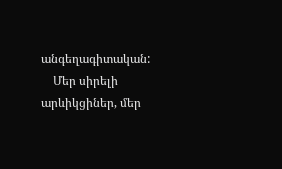անգեղագիտական:
    Մեր սիրելի արևիկցիներ, մեր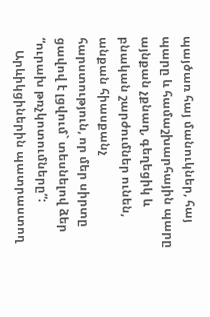պայծառ հայ մանուկներ, հայ պարը և համաշխարհային պարը այնքան չքնաղ, գեղեցիկ և բնական շարժումներ ունեն, անքան հիասքանչ հարստություն, որ մեր սիրտը ցավով է լցվում` տեսնելով ձեր “ուրախ թռչկոտումները”:
    Արևիկցիներին պատրաստող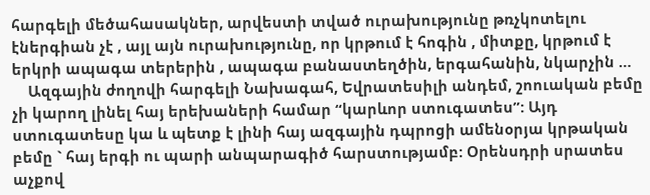հարգելի մեծահասակներ, արվեստի տված ուրախությունը թռչկոտելու էներգիան չէ , այլ այն ուրախությունը, որ կրթում է հոգին , միտքը, կրթում է երկրի ապագա տերերին , ապագա բանաստեղծին, երգահանին, նկարչին …
    Ազգային ժողովի հարգելի Նախագահ, Եվրատեսիլի անդեմ, շոուական բեմը չի կարող լինել հայ երեխաների համար “կարևոր ստուգատես”: Այդ ստուգատեսը կա և պետք է լինի հայ ազգային դպրոցի ամենօրյա կրթական բեմը ` հայ երգի ու պարի անպարագիծ հարստությամբ: Օրենսդրի սրատես աչքով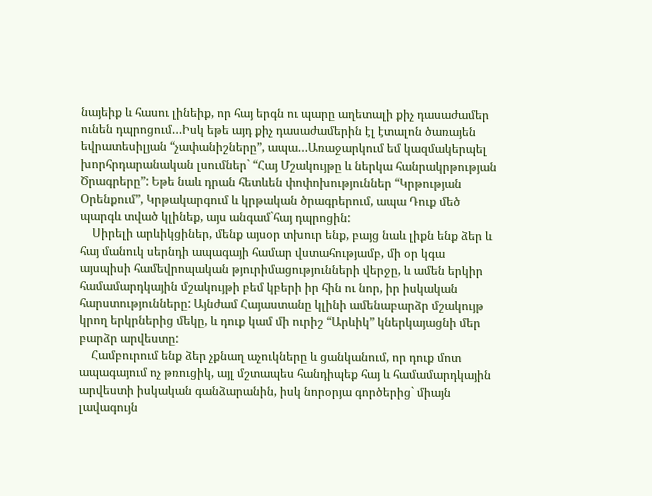նայեիք և հասու լինեիք, որ հայ երգն ու պարը աղետալի քիչ դասաժամեր ունեն դպրոցում…Իսկ եթե այդ քիչ դասաժամերին էլ էտալոն ծառայեն եվրատեսիլյան “չափանիշները”, ապա…Առաջարկում եմ կազմակերպել խորհրդարանական լսումներ` “Հայ Մշակույթը և ներկա հանրակրթության Ծրագրերը”: Եթե նաև դրան հետևեն փոփոխություններ “Կրթության Օրենքում”, Կրթակարգում և կրթական ծրագրերում, ապա Դուք մեծ պարգև տված կլինեք, այս անգամ`հայ դպրոցին:
    Սիրելի արևիկցիներ, մենք այսօր տխուր ենք, բայց նաև լիքն ենք ձեր և հայ մանուկ սերնդի ապագայի համար վստահությամբ, մի օր կգա այսպիսի համեվրոպական թյուրիմացությունների վերջը, և ամեն երկիր համամարդկային մշակույթի բեմ կբերի իր հին ու նոր, իր իսկական հարստությունները: Այնժամ Հայաստանը կլինի ամենաբարձր մշակույթ կրող երկրներից մեկը, և դուք կամ մի ուրիշ “Արևիկ” կներկայացնի մեր բարձր արվեստը:
    Համբուրում ենք ձեր չքնաղ աչուկները և ցանկանում, որ դուք մոտ ապագայում ոչ թռուցիկ, այլ մշտապես հանդիպեք հայ և համամարդկային արվեստի իսկական գանձարանին, իսկ նորօրյա գործերից` միայն լավագույն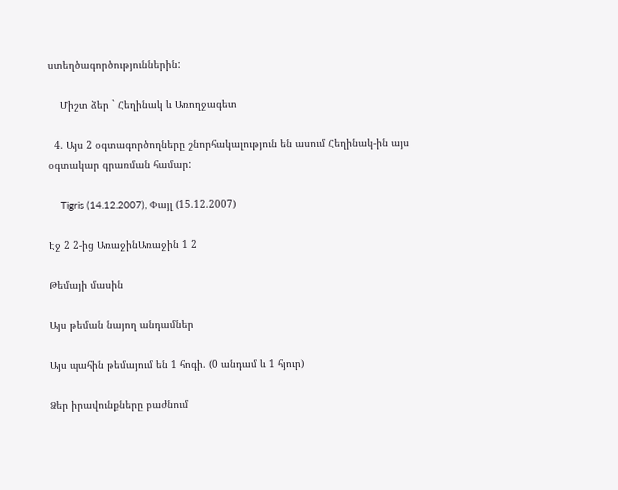ստեղծագործություններին:

    Միշտ ձեր ` Հեղինակ և Առողջագետ

  4. Այս 2 օգտագործողները շնորհակալություն են ասում Հեղինակ-ին այս օգտակար գրառման համար:

    Tigris (14.12.2007), Փայլ (15.12.2007)

Էջ 2 2-ից ԱռաջինԱռաջին 1 2

Թեմայի մասին

Այս թեման նայող անդամներ

Այս պահին թեմայում են 1 հոգի. (0 անդամ և 1 հյուր)

Ձեր իրավունքները բաժնում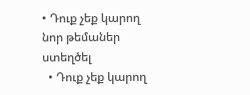• Դուք չեք կարող նոր թեմաներ ստեղծել
  • Դուք չեք կարող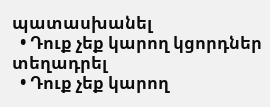պատասխանել
  • Դուք չեք կարող կցորդներ տեղադրել
  • Դուք չեք կարող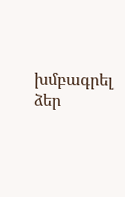խմբագրել ձեր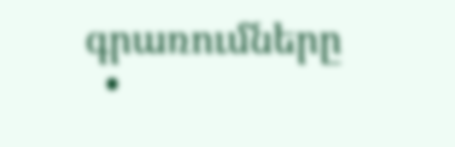գրառումները
  •